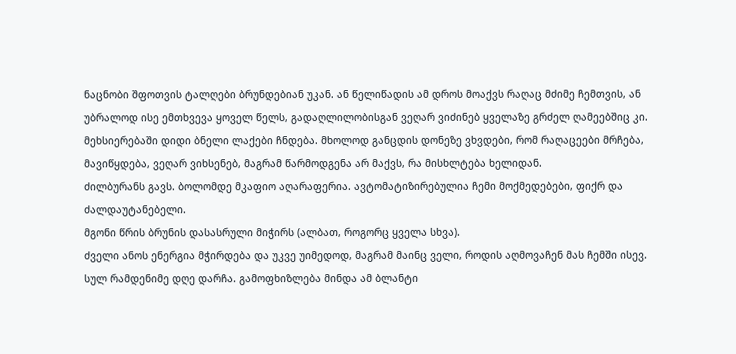ნაცნობი შფოთვის ტალღები ბრუნდებიან უკან. ან წელიწადის ამ დროს მოაქვს რაღაც მძიმე ჩემთვის, ან უბრალოდ ისე ემთხვევა ყოველ წელს, გადაღლილობისგან ვეღარ ვიძინებ ყველაზე გრძელ ღამეებშიც კი.
მეხსიერებაში დიდი ბნელი ლაქები ჩნდება. მხოლოდ განცდის დონეზე ვხვდები, რომ რაღაცეები მრჩება, მავიწყდება, ვეღარ ვიხსენებ, მაგრამ წარმოდგენა არ მაქვს, რა მისხლტება ხელიდან.
ძილბურანს გავს. ბოლომდე მკაფიო აღარაფერია. ავტომატიზირებულია ჩემი მოქმედებები, ფიქრ და ძალდაუტანებელი.
მგონი წრის ბრუნის დასასრული მიჭირს (ალბათ, როგორც ყველა სხვა).
ძველი ანოს ენერგია მჭირდება და უკვე უიმედოდ, მაგრამ მაინც ველი, როდის აღმოვაჩენ მას ჩემში ისევ.
სულ რამდენიმე დღე დარჩა. გამოფხიზლება მინდა ამ ბლანტი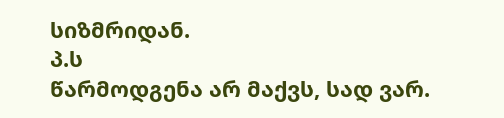სიზმრიდან.
პ.ს
წარმოდგენა არ მაქვს, სად ვარ.